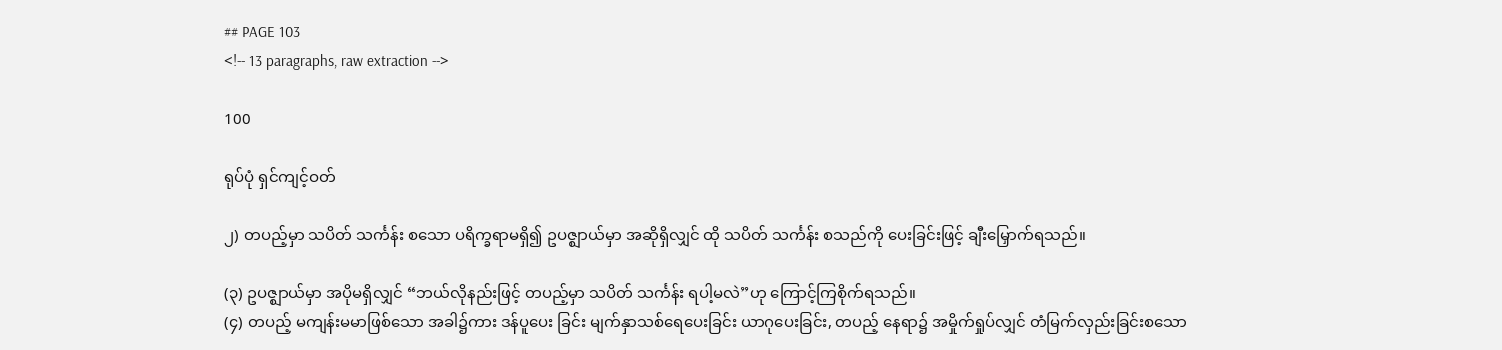## PAGE 103
<!-- 13 paragraphs, raw extraction -->

100

ရုပ်ပုံ ရှင်ကျင့်ဝတ်

၂) တပည့်မှာ သပိတ် သင်္ကန်း စသော ပရိက္ခရာမရှိ၍ ဥပဇ္ဈာယ်မှာ အဆိုရှိလျှင် ထို သပိတ် သင်္ကန်း စသည်ကို ပေးခြင်းဖြင့် ချီးမြှောက်ရသည်။

(၃) ဥပဇ္ဈာယ်မှာ အပိုမရှိလျှင် “ဘယ်လိုနည်းဖြင့် တပည့်မှာ သပိတ် သင်္ကန်း ရပါ့မလဲ”ဟု ကြောင့်ကြစိုက်ရသည်။
(၄) တပည့် မကျန်းမမာဖြစ်သော အခါ၌ကား ဒန်ပူပေး ခြင်း မျက်နှာသစ်ရေပေးခြင်း ယာဂုပေးခြင်း, တပည့် နေရာ၌ အမှိုက်ရှုပ်လျှင် တံမြက်လှည်းခြင်းစသော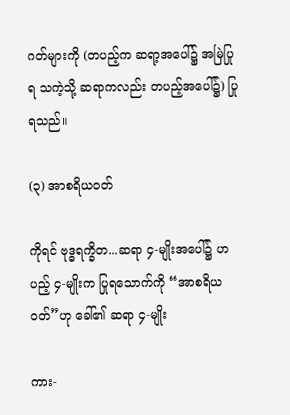ဂတ်များကို (တပည့်က ဆရာ့အပေါ်၌ အမြဲပြုရ သကဲ့သို့ ဆရာကလည်း တပည့်အပေါ်၌) ပြုရသည်။

(၃) အာစရိယဝတ်

ကိုရင် ဗုဒ္ဓရက္ခိတ...ဆရာ ၄-မျိုးအပေါ်၌ ဟပည့် ၄-မျိုးက ပြုရသောက်ကို “အာစရိယဝတ်”ဟု ခေါ်၏ ဆရာ ၄-မျိုး

ကား-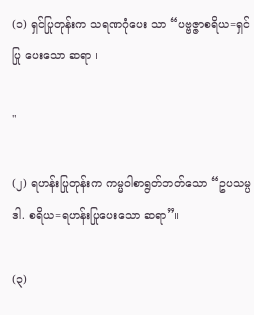(၁) ရှင်ပြုတုန်းက သရဏဂုံပေး သာ “ပဗ္ဗဇ္ဇာစရိယ=ရှင်ပြု ပေးသော ဆရာ ၊

"

(၂) ရဟန်းပြုတုန်းက ကမ္မဝါစာရွတ်ဘတ်သော “ဥပသမ္ပဒါ. စရိယ=ရဟန်းပြုပေးသော ဆရာ”။

(၃)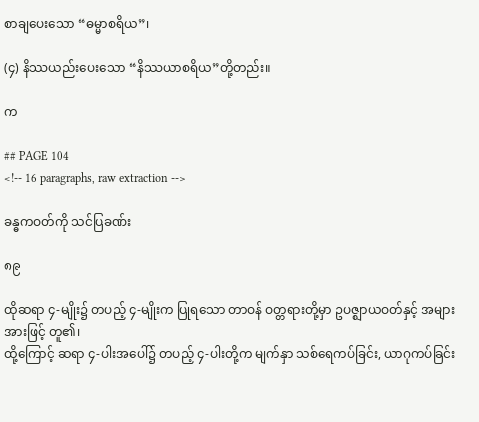စာချပေးသော “ဓမ္မာစရိယ”၊

(၄) နိဿယည်းပေးသော “နိဿယာစရိယ”တို့တည်း။

က

## PAGE 104
<!-- 16 paragraphs, raw extraction -->

ခန္ဓကဝတ်ကို သင်ပြခဏ်း

၈၉

ထိုဆရာ ၄-မျိုး၌ တပည့် ၄-မျိုးက ပြုရသော တာဝန် ဝတ္တရားတို့မှာ ဥပဇ္ဈာယဝတ်နှင့် အများအားဖြင့် တူ၏၊
ထို့ကြောင့် ဆရာ ၄-ပါးအပေါ်၌ တပည့် ၄-ပါးတို့က မျက်နှာ သစ်ရေကပ်ခြင်း, ယာဂုကပ်ခြင်း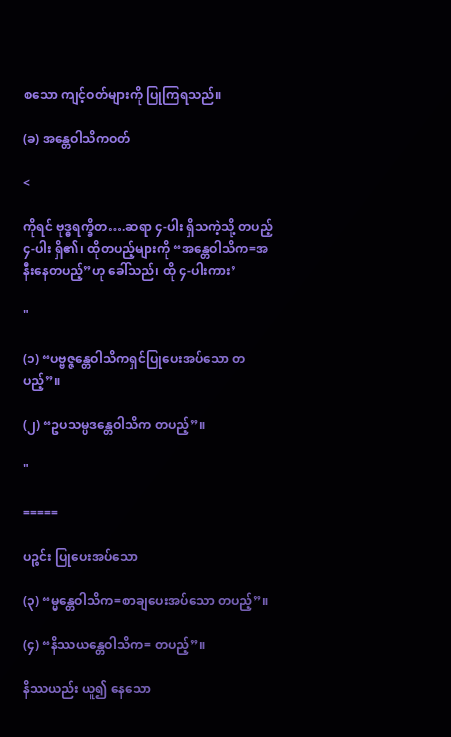စသော ကျင့်ဝတ်များကို ပြုကြရသည်။

(ခ) အန္တေဝါသိကဝတ်

<

ကိုရင် ဗုဒ္ဓရက္ခိတ….ဆရာ ၄-ပါး ရှိသကဲ့သို့ တပည့် ၄-ပါး ရှိ၏၊ ထိုတပည့်များကို “အန္တေဝါသိက=အနီးနေတပည့်”ဟု ခေါ်သည်၊ ထို ၄-ပါးကား’

"

(၁) “ပဗ္ဗဇ္ဇန္တေဝါသိကရှင်ပြုပေးအပ်သော တပည့်”။

(၂) “ဥပသမ္ပဒန္တေဝါသိက တပည့်”။

"

=====

ပဉ္စင်း ပြုပေးအပ်သော

(၃) “မ္မန္တေဝါသိက=စာချပေးအပ်သော တပည့်”။

(၄) “နိဿယန္တေဝါသိက= တပည့်”။

နိဿယည်း ယူ၍ နေသော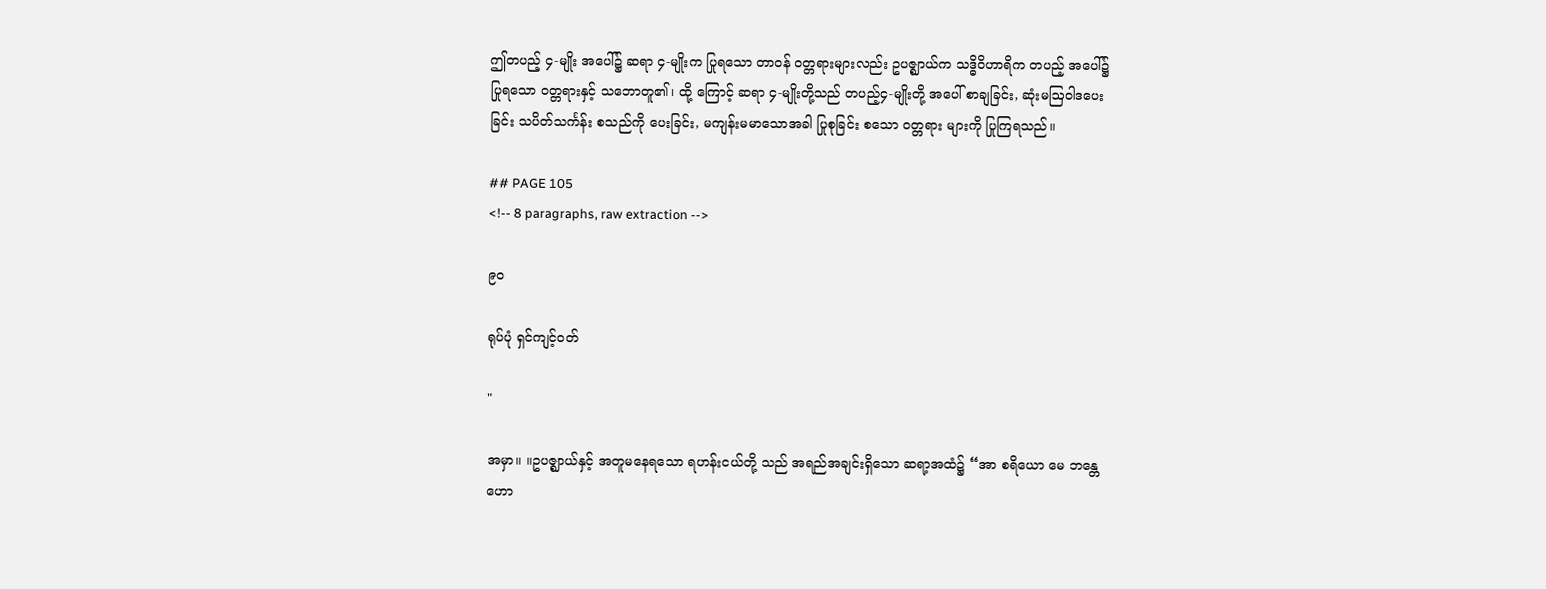ဤတပည့် ၄-မျိုး အပေါ်၌ ဆရာ ၄-မျိုးက ပြုရသော တာဝန် ဝတ္တရားများလည်း ဥပဇ္ဈာယ်က သဒ္ဓိဝိဟာရိက တပည့် အပေါ်၌ ပြုရသော ဝတ္တရားနှင့် သဘောတူ၏၊ ထို့ ကြောင့် ဆရာ ၄-မျိုးတို့သည် တပည့်၄-မျိုးတို့ အပေါ် စာချခြင်း, ဆုံးမဩဝါဒပေးခြင်း သပိတ်သင်္ကန်း စသည်ကို ပေးခြင်း, မကျန်းမမာသောအခါ ပြုစုခြင်း စသော ဝတ္တရား များကို ပြုကြရသည်။

## PAGE 105
<!-- 8 paragraphs, raw extraction -->

၉ဝ

ရုပ်ပုံ ရှင်ကျင့်ဝတ်

"

အမှာ။ ။ဥပဇ္ဈာယ်နှင့် အတူမနေရသော ရဟန်းငယ်တို့ သည် အရည်အချင်းရှိသော ဆရာ့အထံ၌ “အာ စရိယော မေ ဘန္တေ ဟော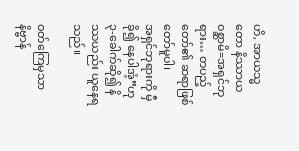ဟိ, အာယသ္မတော နိဿာယ ဝစ္ဆာမိ=အရှင်ဘုရား… တပည့်တော်၏ ဆရာဖြစ်တော်မူပါ၊
အရှင်ဘုရားကို မှီခို၍ နေပါအံ့”ဟု ၃-ခေါက်ဆို၍ နိဿယည်း ယူနေရသည်။

ဝတ်ကြေမှသာ နိဗ္ဗာန်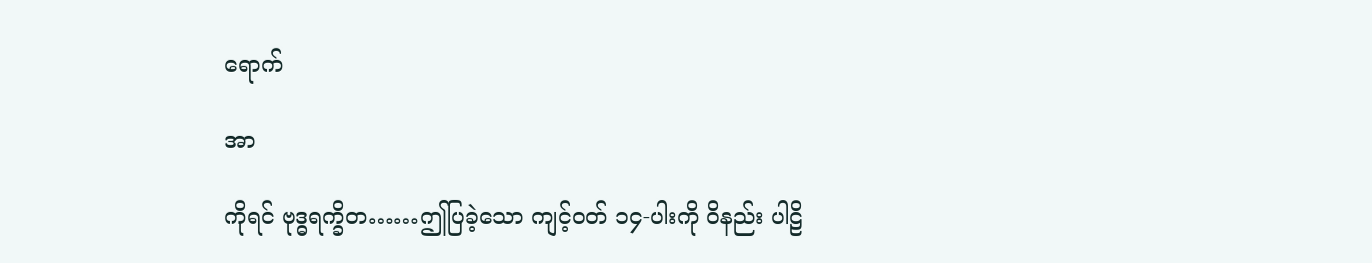ရောက်

အာ

ကိုရင် ဗုဒ္ဓရက္ခိတ……ဤပြခဲ့သော ကျင့်ဝတ် ၁၄-ပါးကို ဝိနည်း ပါဠိ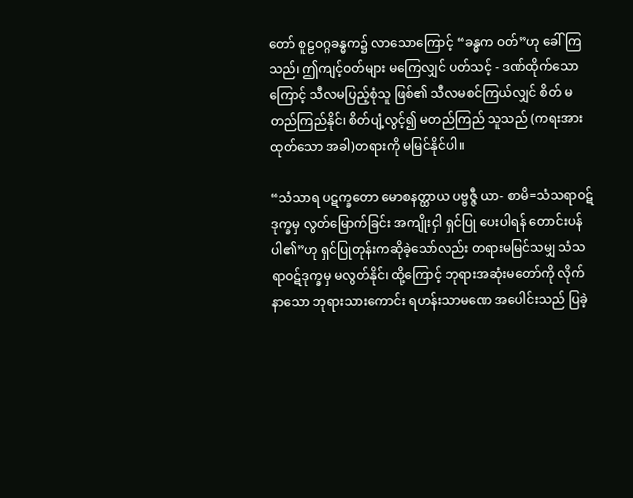တော် စူဠဝဂ္ဂခန္ဓက၌ လာသောကြောင့် “ခန္ဓက ဝတ်”ဟု ခေါ်ကြသည်၊ ဤကျင့်ဝတ်များ မကြေလျှင် ပတ်သင့် - ဒဏ်ထိုက်သောကြောင့် သီလမပြည့်စုံသူ ဖြစ်၏ သီလမစင်ကြယ်လျှင် စိတ် မတည်ကြည်နိုင်၊ စိတ်ပျံ့လွင့်၍ မတည်ကြည် သူသည် (ကရးအားထုတ်သော အခါ)တရားကို မမြင်နိုင်ပါ။

“သံသာရ ပဋက္ခတော မောစနတ္ထာယ ပဗ္ဗဇ္ဇီ ယာ- စာမိ=သံသရာဝဋ်ဒုက္ခမှ လွတ်မြောက်ခြင်း အကျိုးငှါ ရှင်ပြု ပေးပါရန် တောင်းပန်ပါ၏”ဟု ရှင်ပြုတုန်းကဆိုခဲ့သော်လည်း တရားမမြင်သမျှ သံသရာဝဋ်ဒုက္ခမှ မလွတ်နိုင်၊ ထို့ကြောင့် ဘုရားအဆုံးမတော်ကို လိုက်နာသော ဘုရားသားကောင်း ရဟန်းသာမဏေ အပေါင်းသည် ပြခဲ့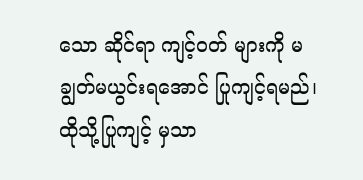သော ဆိုင်ရာ ကျင့်ဝတ် များကို မချွတ်မယွင်းရအောင် ပြုကျင့်ရမည်၊ ထိုသို့ပြုကျင့် မှသာ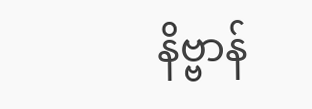နိဗ္ဗာန်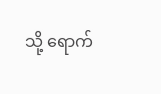သို့ ရောက်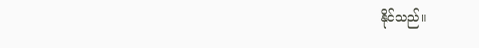နိုင်သည်။